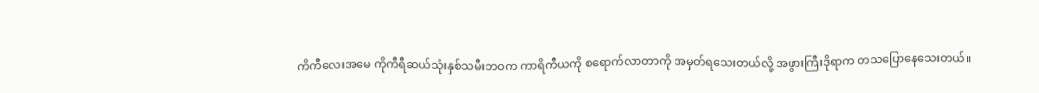ကိကီလေးအမေ ကိုကီရီဆယ်သုံးနှစ်သမီးဘဝက ကာရိကီယကို စရောက်လာတာကို အမှတ်ရသေးတယ်လို့ အဖွားကြီးဒိုရာက တသပြောနေသေးတယ်။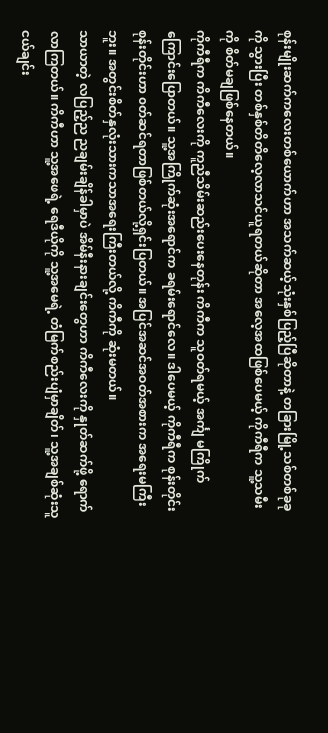စုန်းမျိုးဆက်ကလေးတစ်ယောက်ဟာ အသက်ဆယ့်သုံးနှစ်ပြည့်ပြီဆိုတာနဲ့ တခြားမြို့သစ်တစ်ခုခုကို သွားပြီး တစ်နှစ်တိတိလေ့လာသင်ယူရတယ်ဆိုတာ အလေ့အထဖြစ်ပေမယ့် ကိုကီရီက သူ့သမီးကို စိတ်မချဖြစ်နေတယ်။
ကိုကီရီက ကိကီလေးကို ကူညီသိမ်းဆည်းပေးနေတုန်း ကိကီက သူဝတ်ရမယ့် အင်္ကျ မကြိုက်ကြောင်းပြောတယ်။ သူ့အကြိုက်ဆုံးအရောင်က ခရမ်းရောင်လေ။ ဒါပေမယ့် ကိုကီရီက စုန်းတိုင်းစုန်းတိုင်းဟာ ၀တ်ဆင်ရတာဖြစ်တယ်လို့ရှင်းပြတယ်။ အပြင်အဆင်အဝတ်အစားက အရေးမကြီးဘူး။ အတွင်းစိတ်နှလုံးသားကသာအရေးကြီးတယ်လို့ ကိကီကို ဆုံးမတယ်။
သာယာတဲ့ လပြည့်ည ညချမ်းချိန်ခါမှာပဲ အိမ်နီးနားချင်းတွေဟာ ကိကီလေးကို နှုတ်ဆက်ဖို့ ရောက်လာကြတယ်။ ကိကီဟာ သူ့အဖေရဲ့ ရေဒီယိုကို သူ့အမေရဲ့ တံမြက်စည်းပျံမှာချိတ်၊ သူ့အချစ်ဆုံးသူငယ်ချင်း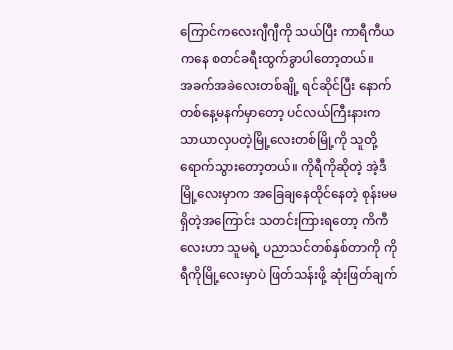ကြောင်ကလေးဂျီဂျီကို သယ်ပြီး ကာရီကီယကနေ စတင်ခရီးထွက်ခွာပါတော့တယ်။
အခက်အခဲလေးတစ်ချို့ ရင်ဆိုင်ပြီး နောက်တစ်နေ့မနက်မှာတော့ ပင်လယ်ကြီးနားက သာယာလှပတဲ့မြို့လေးတစ်မြို့ကို သူတို့ရောက်သွားတော့တယ်။ ကိုရီကိုဆိုတဲ့ အဲ့ဒီမြို့လေးမှာက အခြေချနေထိုင်နေတဲ့ စုန်းမမရှိတဲ့အကြောင်း သတင်းကြားရတော့ ကိကီလေးဟာ သူမရဲ့ ပညာသင်တစ်နှစ်တာကို ကိုရီကိုမြို့လေးမှာပဲ ဖြတ်သန်းဖို့ ဆုံးဖြတ်ချက်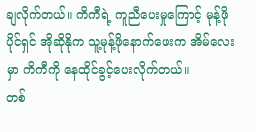ချလိုက်တယ်။ ကိကီရဲ့ ကူညီပေးမှုကြောင့် မုန့်ဖိုပိုင်ရှင် အိုဆိုနိုက သူ့မုန့်ဖိုနောက်ဖေးက အိမ်လေးမှာ ကိကီကို နေထိုင်ခွင့်ပေးလိုက်တယ်။
တစ်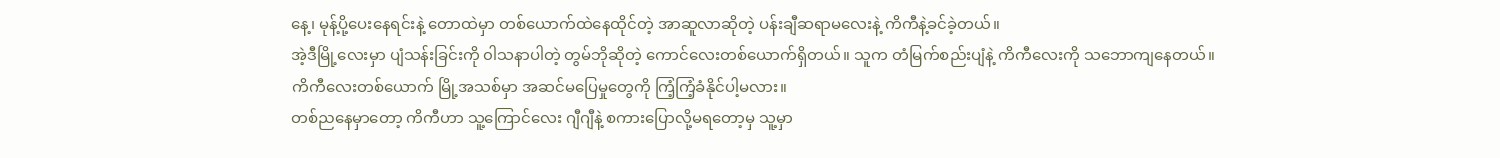နေ့၊ မုန့်ပို့ပေးနေရင်းနဲ့ တောထဲမှာ တစ်ယောက်ထဲနေထိုင်တဲ့ အာဆူလာဆိုတဲ့ ပန်းချီဆရာမလေးနဲ့ ကိကီနဲ့ခင်ခဲ့တယ်။
အဲ့ဒီမြို့လေးမှာ ပျံသန်းခြင်းကို ၀ါသနာပါတဲ့ တွမ်ဘိုဆိုတဲ့ ကောင်လေးတစ်ယောက်ရှိတယ်။ သူက တံမြက်စည်းပျံနဲ့ ကိကီလေးကို သဘောကျနေတယ်။
ကိကီလေးတစ်ယောက် မြို့အသစ်မှာ အဆင်မပြေမှုတွေကို ကြံ့ကြံ့ခံနိုင်ပါ့မလား။
တစ်ညနေမှာတော့ ကိကီဟာ သူ့ကြောင်လေး ဂျီဂျီနဲ့ စကားပြောလို့မရတော့မှ သူ့မှာ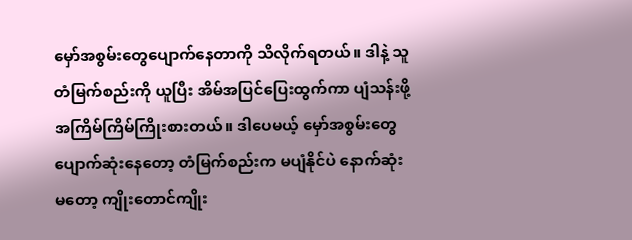မှော်အစွမ်းတွေပျောက်နေတာကို သိလိုက်ရတယ်။ ဒါနဲ့ သူတံမြက်စည်းကို ယူပြီး အိမ်အပြင်ပြေးထွက်ကာ ပျံသန်းဖို့ အကြိမ်ကြိမ်ကြိုးစားတယ်။ ဒါပေမယ့် မှော်အစွမ်းတွေပျောက်ဆုံးနေတော့ တံမြက်စည်းက မပျံနိုင်ပဲ နောက်ဆုံးမတော့ ကျိုးတောင်ကျိုး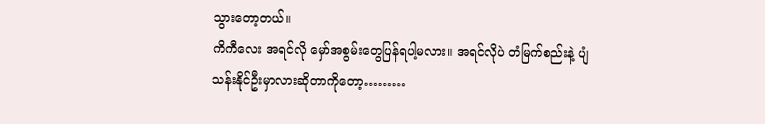သွားတော့တယ်။
ကိကီလေး အရင်လို မှော်အစွမ်းတွေပြန်ရပါ့မလား။ အရင်လိုပဲ တံမြက်စည်းနဲ့ ပျံသန်းနိုင်ဦးမှာလားဆိုတာကိုတော့………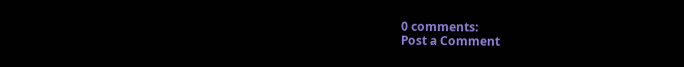0 comments:
Post a Comment